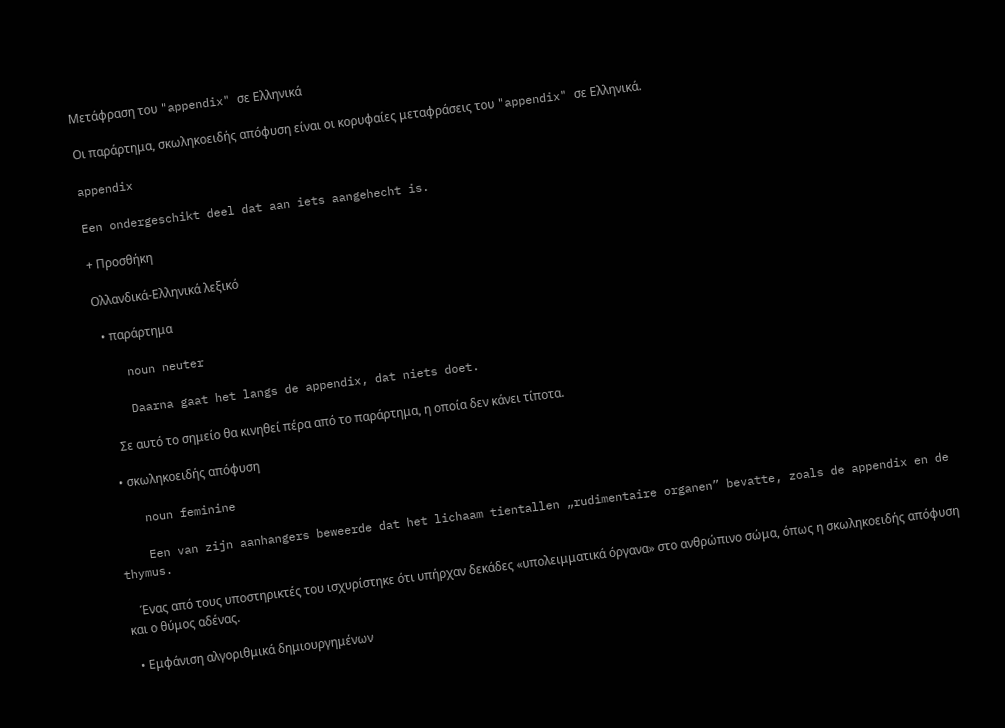Μετάφραση του "appendix" σε Ελληνικά

Οι παράρτημα, σκωληκοειδής απόφυση είναι οι κορυφαίες μεταφράσεις του "appendix" σε Ελληνικά.

appendix

Een ondergeschikt deel dat aan iets aangehecht is.

+ Προσθήκη

Ολλανδικά-Ελληνικά λεξικό

  • παράρτημα

    noun neuter

    Daarna gaat het langs de appendix, dat niets doet.

    Σε αυτό το σημείο θα κινηθεί πέρα από το παράρτημα, η οποία δεν κάνει τίποτα.

  • σκωληκοειδής απόφυση

    noun feminine

    Een van zijn aanhangers beweerde dat het lichaam tientallen „rudimentaire organen” bevatte, zoals de appendix en de thymus.

    Ένας από τους υποστηρικτές του ισχυρίστηκε ότι υπήρχαν δεκάδες «υπολειμματικά όργανα» στο ανθρώπινο σώμα, όπως η σκωληκοειδής απόφυση και ο θύμος αδένας.

  • Εμφάνιση αλγοριθμικά δημιουργημένων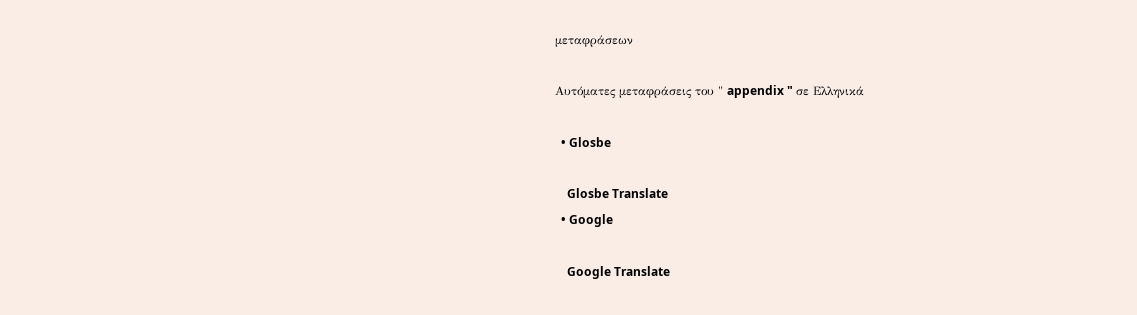μεταφράσεων

Αυτόματες μεταφράσεις του " appendix " σε Ελληνικά

  • Glosbe

    Glosbe Translate
  • Google

    Google Translate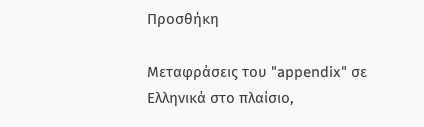Προσθήκη

Μεταφράσεις του "appendix" σε Ελληνικά στο πλαίσιο,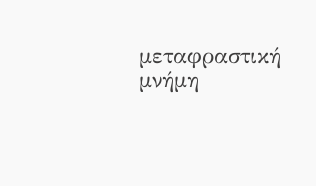μεταφραστική μνήμη